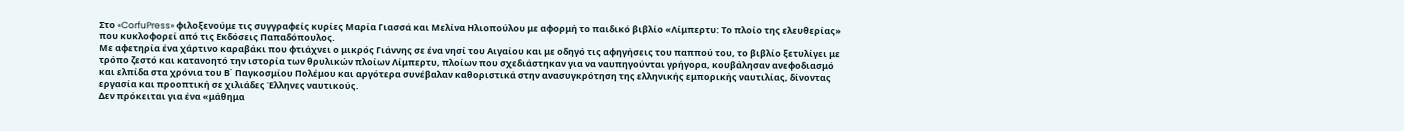Στο «CorfuPress» φιλοξενούμε τις συγγραφείς κυρίες Μαρία Γιασσά και Μελίνα Ηλιοπούλου με αφορμή το παιδικό βιβλίο «Λίμπερτυ: Το πλοίο της ελευθερίας» που κυκλοφορεί από τις Εκδόσεις Παπαδόπουλος.
Με αφετηρία ένα χάρτινο καραβάκι που φτιάχνει ο μικρός Γιάννης σε ένα νησί του Αιγαίου και με οδηγό τις αφηγήσεις του παππού του, το βιβλίο ξετυλίγει με τρόπο ζεστό και κατανοητό την ιστορία των θρυλικών πλοίων Λίμπερτυ, πλοίων που σχεδιάστηκαν για να ναυπηγούνται γρήγορα, κουβάλησαν ανεφοδιασμό και ελπίδα στα χρόνια του Β΄ Παγκοσμίου Πολέμου και αργότερα συνέβαλαν καθοριστικά στην ανασυγκρότηση της ελληνικής εμπορικής ναυτιλίας, δίνοντας εργασία και προοπτική σε χιλιάδες Έλληνες ναυτικούς.
Δεν πρόκειται για ένα «μάθημα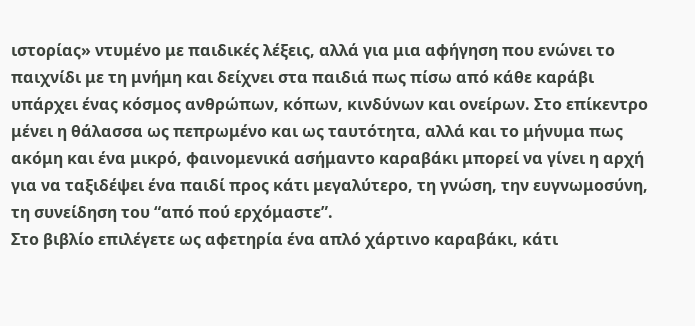ιστορίας» ντυμένο με παιδικές λέξεις, αλλά για μια αφήγηση που ενώνει το παιχνίδι με τη μνήμη και δείχνει στα παιδιά πως πίσω από κάθε καράβι υπάρχει ένας κόσμος ανθρώπων, κόπων, κινδύνων και ονείρων. Στο επίκεντρο μένει η θάλασσα ως πεπρωμένο και ως ταυτότητα, αλλά και το μήνυμα πως ακόμη και ένα μικρό, φαινομενικά ασήμαντο καραβάκι μπορεί να γίνει η αρχή για να ταξιδέψει ένα παιδί προς κάτι μεγαλύτερο, τη γνώση, την ευγνωμοσύνη, τη συνείδηση του “από πού ερχόμαστε”.
Στο βιβλίο επιλέγετε ως αφετηρία ένα απλό χάρτινο καραβάκι, κάτι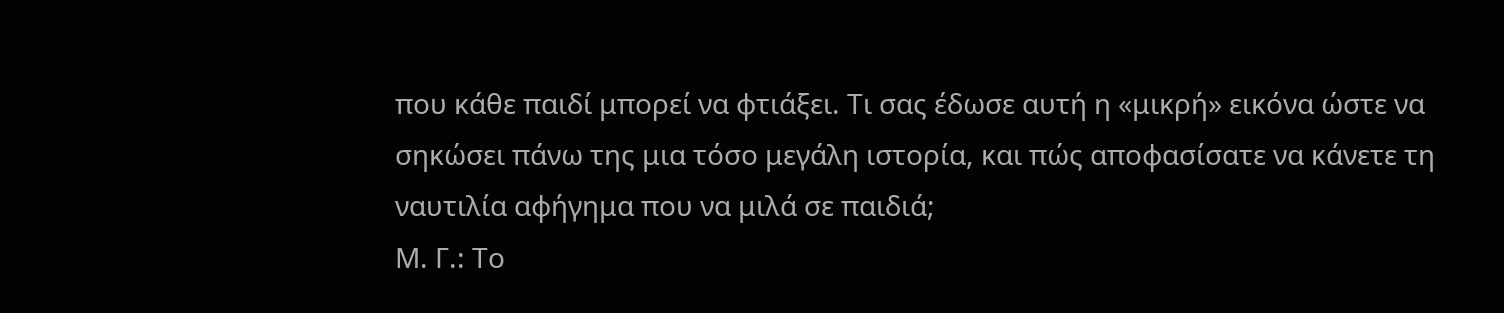που κάθε παιδί μπορεί να φτιάξει. Τι σας έδωσε αυτή η «μικρή» εικόνα ώστε να σηκώσει πάνω της μια τόσο μεγάλη ιστορία, και πώς αποφασίσατε να κάνετε τη ναυτιλία αφήγημα που να μιλά σε παιδιά;
Μ. Γ.: Το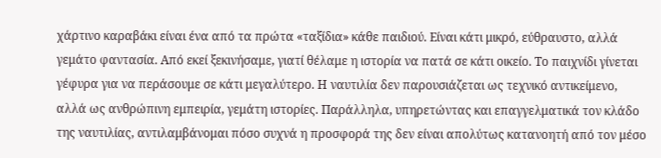χάρτινο καραβάκι είναι ένα από τα πρώτα «ταξίδια» κάθε παιδιού. Είναι κάτι μικρό, εύθραυστο, αλλά γεμάτο φαντασία. Από εκεί ξεκινήσαμε, γιατί θέλαμε η ιστορία να πατά σε κάτι οικείο. Το παιχνίδι γίνεται γέφυρα για να περάσουμε σε κάτι μεγαλύτερο. Η ναυτιλία δεν παρουσιάζεται ως τεχνικό αντικείμενο, αλλά ως ανθρώπινη εμπειρία, γεμάτη ιστορίες. Παράλληλα, υπηρετώντας και επαγγελματικά τον κλάδο της ναυτιλίας, αντιλαμβάνομαι πόσο συχνά η προσφορά της δεν είναι απολύτως κατανοητή από τον μέσο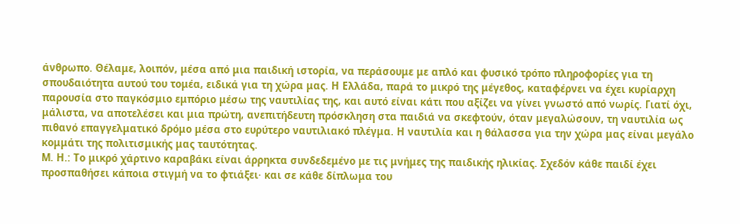άνθρωπο. Θέλαμε, λοιπόν, μέσα από μια παιδική ιστορία, να περάσουμε με απλό και φυσικό τρόπο πληροφορίες για τη σπουδαιότητα αυτού του τομέα, ειδικά για τη χώρα μας. Η Ελλάδα, παρά το μικρό της μέγεθος, καταφέρνει να έχει κυρίαρχη παρουσία στο παγκόσμιο εμπόριο μέσω της ναυτιλίας της, και αυτό είναι κάτι που αξίζει να γίνει γνωστό από νωρίς. Γιατί όχι, μάλιστα, να αποτελέσει και μια πρώτη, ανεπιτήδευτη πρόσκληση στα παιδιά να σκεφτούν, όταν μεγαλώσουν, τη ναυτιλία ως πιθανό επαγγελματικό δρόμο μέσα στο ευρύτερο ναυτιλιακό πλέγμα. Η ναυτιλία και η θάλασσα για την χώρα μας είναι μεγάλο κομμάτι της πολιτισμικής μας ταυτότητας.
Μ. Η.: Το μικρό χάρτινο καραβάκι είναι άρρηκτα συνδεδεμένο με τις μνήμες της παιδικής ηλικίας. Σχεδόν κάθε παιδί έχει προσπαθήσει κάποια στιγμή να το φτιάξει· και σε κάθε δίπλωμα του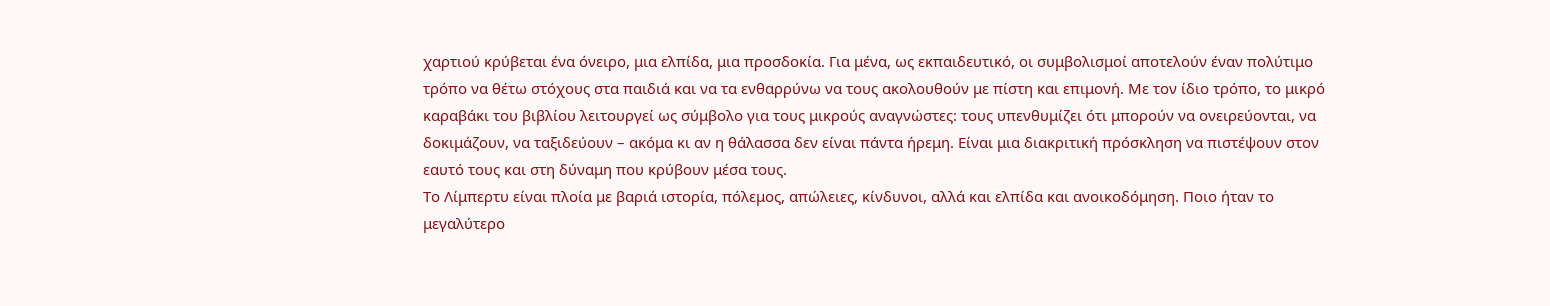χαρτιού κρύβεται ένα όνειρο, μια ελπίδα, μια προσδοκία. Για μένα, ως εκπαιδευτικό, οι συμβολισμοί αποτελούν έναν πολύτιμο τρόπο να θέτω στόχους στα παιδιά και να τα ενθαρρύνω να τους ακολουθούν με πίστη και επιμονή. Με τον ίδιο τρόπο, το μικρό καραβάκι του βιβλίου λειτουργεί ως σύμβολο για τους μικρούς αναγνώστες: τους υπενθυμίζει ότι μπορούν να ονειρεύονται, να δοκιμάζουν, να ταξιδεύουν – ακόμα κι αν η θάλασσα δεν είναι πάντα ήρεμη. Είναι μια διακριτική πρόσκληση να πιστέψουν στον εαυτό τους και στη δύναμη που κρύβουν μέσα τους.
Το Λίμπερτυ είναι πλοία με βαριά ιστορία, πόλεμος, απώλειες, κίνδυνοι, αλλά και ελπίδα και ανοικοδόμηση. Ποιο ήταν το μεγαλύτερο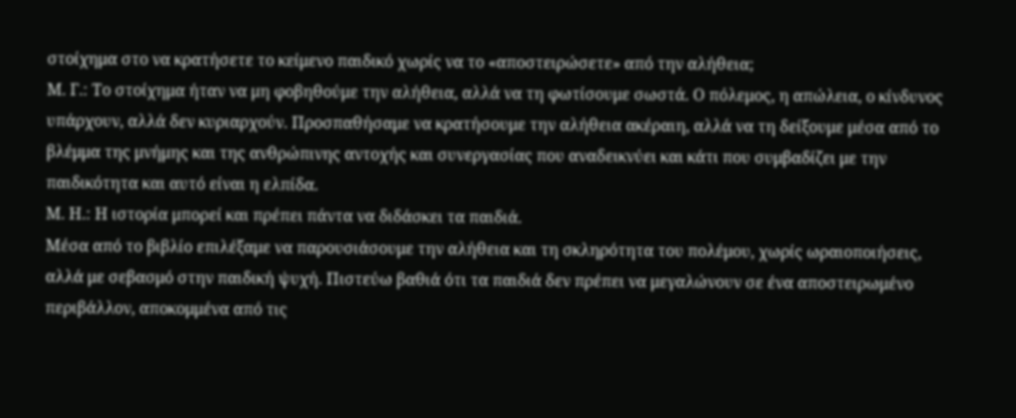στοίχημα στο να κρατήσετε το κείμενο παιδικό χωρίς να το «αποστειρώσετε» από την αλήθεια;
Μ. Γ.: Το στοίχημα ήταν να μη φοβηθούμε την αλήθεια, αλλά να τη φωτίσουμε σωστά. Ο πόλεμος, η απώλεια, ο κίνδυνος υπάρχουν, αλλά δεν κυριαρχούν. Προσπαθήσαμε να κρατήσουμε την αλήθεια ακέραιη, αλλά να τη δείξουμε μέσα από το βλέμμα της μνήμης και της ανθρώπινης αντοχής και συνεργασίας που αναδεικνύει και κάτι που συμβαδίζει με την παιδικότητα και αυτό είναι η ελπίδα.
Μ. Η.: Η ιστορία μπορεί και πρέπει πάντα να διδάσκει τα παιδιά.
Μέσα από το βιβλίο επιλέξαμε να παρουσιάσουμε την αλήθεια και τη σκληρότητα του πολέμου, χωρίς ωραιοποιήσεις, αλλά με σεβασμό στην παιδική ψυχή. Πιστεύω βαθιά ότι τα παιδιά δεν πρέπει να μεγαλώνουν σε ένα αποστειρωμένο περιβάλλον, αποκομμένα από τις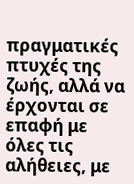πραγματικές πτυχές της ζωής, αλλά να έρχονται σε επαφή με όλες τις αλήθειες, με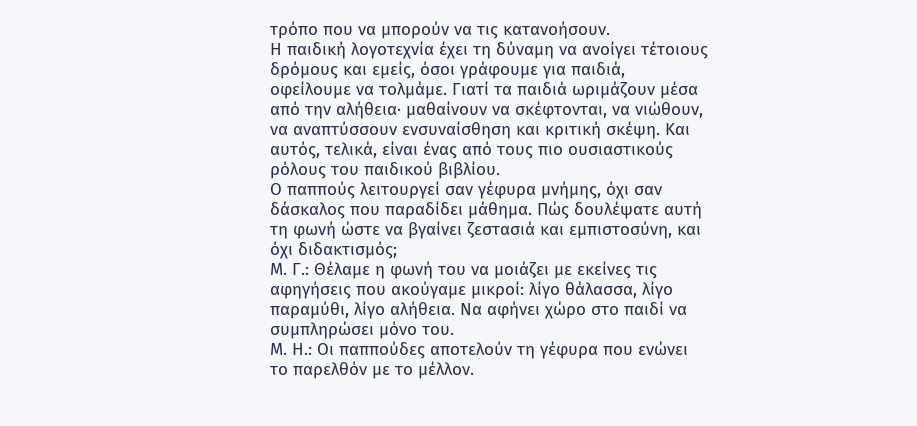τρόπο που να μπορούν να τις κατανοήσουν.
Η παιδική λογοτεχνία έχει τη δύναμη να ανοίγει τέτοιους δρόμους και εμείς, όσοι γράφουμε για παιδιά, οφείλουμε να τολμάμε. Γιατί τα παιδιά ωριμάζουν μέσα από την αλήθεια· μαθαίνουν να σκέφτονται, να νιώθουν, να αναπτύσσουν ενσυναίσθηση και κριτική σκέψη. Και αυτός, τελικά, είναι ένας από τους πιο ουσιαστικούς ρόλους του παιδικού βιβλίου.
Ο παππούς λειτουργεί σαν γέφυρα μνήμης, όχι σαν δάσκαλος που παραδίδει μάθημα. Πώς δουλέψατε αυτή τη φωνή ώστε να βγαίνει ζεστασιά και εμπιστοσύνη, και όχι διδακτισμός;
Μ. Γ.: Θέλαμε η φωνή του να μοιάζει με εκείνες τις αφηγήσεις που ακούγαμε μικροί: λίγο θάλασσα, λίγο παραμύθι, λίγο αλήθεια. Να αφήνει χώρο στο παιδί να συμπληρώσει μόνο του.
Μ. Η.: Οι παππούδες αποτελούν τη γέφυρα που ενώνει το παρελθόν με το μέλλον.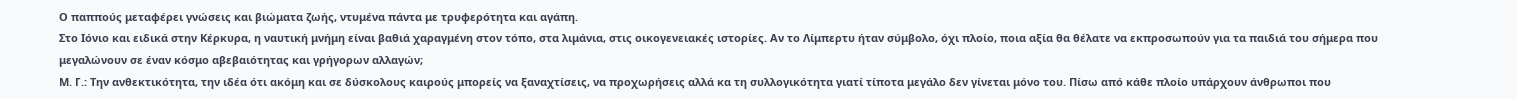Ο παππούς μεταφέρει γνώσεις και βιώματα ζωής, ντυμένα πάντα με τρυφερότητα και αγάπη.
Στο Ιόνιο και ειδικά στην Κέρκυρα, η ναυτική μνήμη είναι βαθιά χαραγμένη στον τόπο, στα λιμάνια, στις οικογενειακές ιστορίες. Αν τo Λίμπερτυ ήταν σύμβολο, όχι πλοίο, ποια αξία θα θέλατε να εκπροσωπούν για τα παιδιά του σήμερα που μεγαλώνουν σε έναν κόσμο αβεβαιότητας και γρήγορων αλλαγών;
Μ. Γ.: Την ανθεκτικότητα, την ιδέα ότι ακόμη και σε δύσκολους καιρούς μπορείς να ξαναχτίσεις, να προχωρήσεις αλλά κα τη συλλογικότητα γιατί τίποτα μεγάλο δεν γίνεται μόνο του. Πίσω από κάθε πλοίο υπάρχουν άνθρωποι που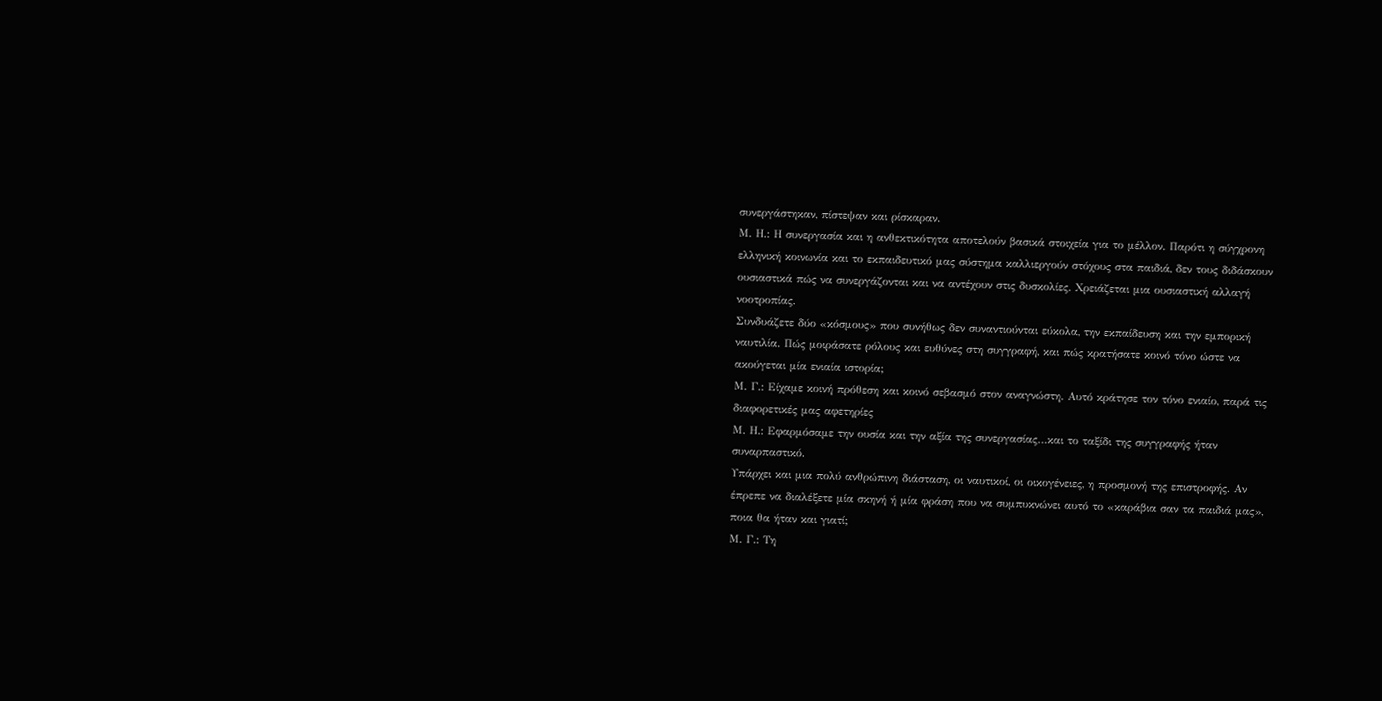συνεργάστηκαν, πίστεψαν και ρίσκαραν.
Μ. Η.: Η συνεργασία και η ανθεκτικότητα αποτελούν βασικά στοιχεία για το μέλλον. Παρότι η σύγχρονη ελληνική κοινωνία και το εκπαιδευτικό μας σύστημα καλλιεργούν στόχους στα παιδιά, δεν τους διδάσκουν ουσιαστικά πώς να συνεργάζονται και να αντέχουν στις δυσκολίες. Χρειάζεται μια ουσιαστική αλλαγή νοοτροπίας.
Συνδυάζετε δύο «κόσμους» που συνήθως δεν συναντιούνται εύκολα, την εκπαίδευση και την εμπορική ναυτιλία. Πώς μοιράσατε ρόλους και ευθύνες στη συγγραφή, και πώς κρατήσατε κοινό τόνο ώστε να ακούγεται μία ενιαία ιστορία;
Μ. Γ.: Είχαμε κοινή πρόθεση και κοινό σεβασμό στον αναγνώστη. Αυτό κράτησε τον τόνο ενιαίο, παρά τις διαφορετικές μας αφετηρίες
Μ. Η.: Εφαρμόσαμε την ουσία και την αξία της συνεργασίας…και το ταξίδι της συγγραφής ήταν συναρπαστικό.
Υπάρχει και μια πολύ ανθρώπινη διάσταση, οι ναυτικοί, οι οικογένειες, η προσμονή της επιστροφής. Αν έπρεπε να διαλέξετε μία σκηνή ή μία φράση που να συμπυκνώνει αυτό το «καράβια σαν τα παιδιά μας», ποια θα ήταν και γιατί;
Μ. Γ.: Τη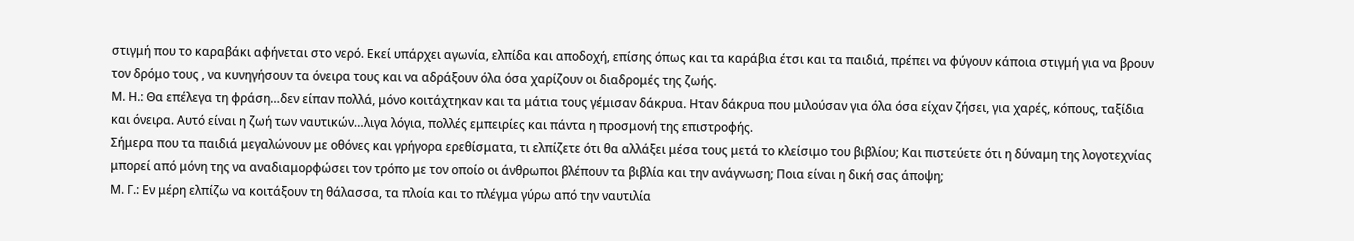στιγμή που το καραβάκι αφήνεται στο νερό. Εκεί υπάρχει αγωνία, ελπίδα και αποδοχή, επίσης όπως και τα καράβια έτσι και τα παιδιά, πρέπει να φύγουν κάποια στιγμή για να βρουν τον δρόμο τους , να κυνηγήσουν τα όνειρα τους και να αδράξουν όλα όσα χαρίζουν οι διαδρομές της ζωής.
Μ. Η.: Θα επέλεγα τη φράση…δεν είπαν πολλά, μόνο κοιτάχτηκαν και τα μάτια τους γέμισαν δάκρυα. Ηταν δάκρυα που μιλούσαν για όλα όσα είχαν ζήσει, για χαρές, κόπους, ταξίδια και όνειρα. Αυτό είναι η ζωή των ναυτικών…λιγα λόγια, πολλές εμπειρίες και πάντα η προσμονή της επιστροφής.
Σήμερα που τα παιδιά μεγαλώνουν με οθόνες και γρήγορα ερεθίσματα, τι ελπίζετε ότι θα αλλάξει μέσα τους μετά το κλείσιμο του βιβλίου; Και πιστεύετε ότι η δύναμη της λογοτεχνίας μπορεί από μόνη της να αναδιαμορφώσει τον τρόπο με τον οποίο οι άνθρωποι βλέπουν τα βιβλία και την ανάγνωση; Ποια είναι η δική σας άποψη;
Μ. Γ.: Εν μέρη ελπίζω να κοιτάξουν τη θάλασσα, τα πλοία και το πλέγμα γύρω από την ναυτιλία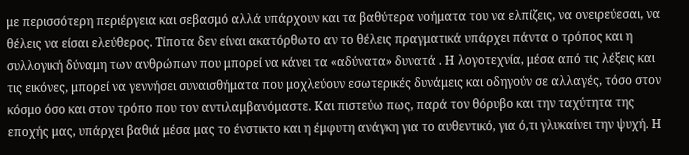με περισσότερη περιέργεια και σεβασμό αλλά υπάρχουν και τα βαθύτερα νοήματα του να ελπίζεις, να ονειρεύεσαι, να θέλεις να είσαι ελεύθερος. Τίποτα δεν είναι ακατόρθωτο αν το θέλεις πραγματικά υπάρχει πάντα ο τρόπος και η συλλογική δύναμη των ανθρώπων που μπορεί να κάνει τα «αδύνατα» δυνατά . Η λογοτεχνία, μέσα από τις λέξεις και τις εικόνες, μπορεί να γεννήσει συναισθήματα που μοχλεύουν εσωτερικές δυνάμεις και οδηγούν σε αλλαγές, τόσο στον κόσμο όσο και στον τρόπο που τον αντιλαμβανόμαστε. Και πιστεύω πως, παρά τον θόρυβο και την ταχύτητα της εποχής μας, υπάρχει βαθιά μέσα μας το ένστικτο και η έμφυτη ανάγκη για το αυθεντικό, για ό,τι γλυκαίνει την ψυχή. Η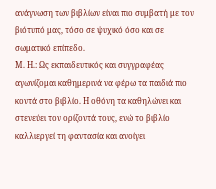ανάγνωση των βιβλίων είναι πιο συμβατή με τον βιότυπό μας, τόσο σε ψυχικό όσο και σε σωματικό επίπεδο.
Μ. Η.: Ως εκπαιδευτικός και συγγραφέας αγωνίζομαι καθημερινά να φέρω τα παιδιά πιο κοντά στο βιβλίο. Η οθόνη τα καθηλώνει και στενεύει τον ορίζοντά τους, ενώ το βιβλίο καλλιεργεί τη φαντασία και ανοίγει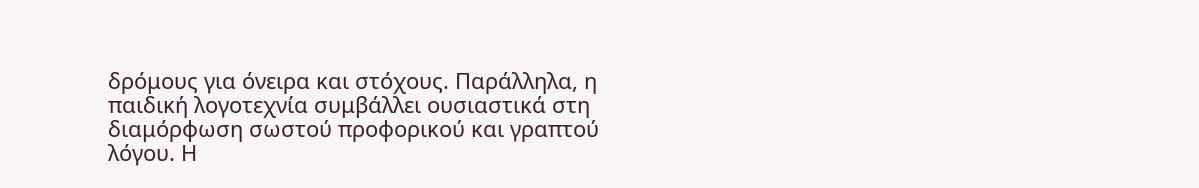δρόμους για όνειρα και στόχους. Παράλληλα, η παιδική λογοτεχνία συμβάλλει ουσιαστικά στη διαμόρφωση σωστού προφορικού και γραπτού λόγου. Η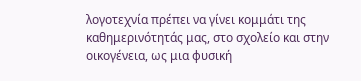λογοτεχνία πρέπει να γίνει κομμάτι της καθημερινότητάς μας, στο σχολείο και στην οικογένεια, ως μια φυσική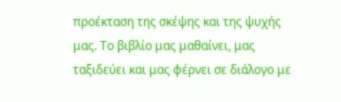προέκταση της σκέψης και της ψυχής μας. Το βιβλίο μας μαθαίνει, μας ταξιδεύει και μας φέρνει σε διάλογο με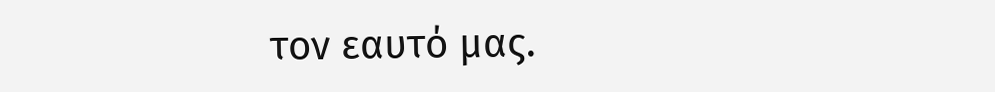τον εαυτό μας.